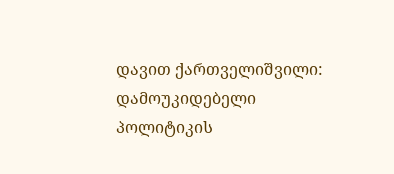დავით ქართველიშვილი: დამოუკიდებელი პოლიტიკის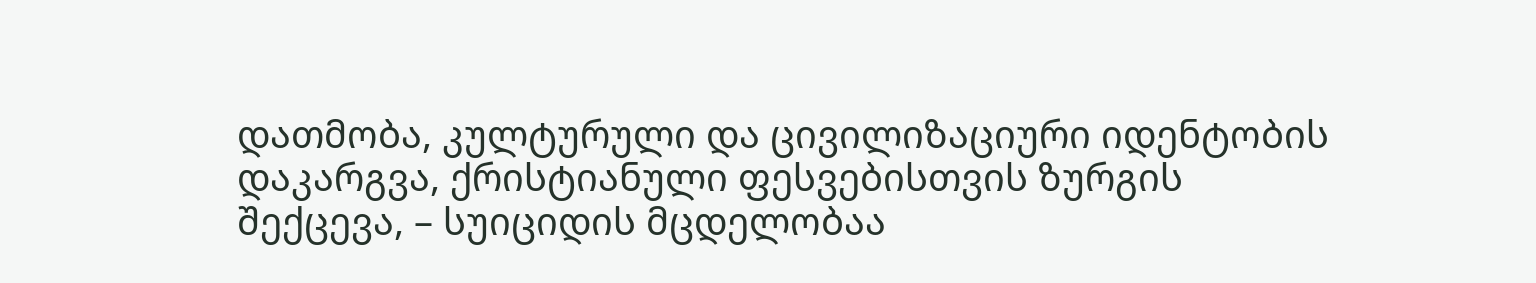დათმობა, კულტურული და ცივილიზაციური იდენტობის დაკარგვა, ქრისტიანული ფესვებისთვის ზურგის შექცევა, – სუიციდის მცდელობაა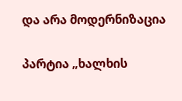და არა მოდერნიზაცია

პარტია „ხალხის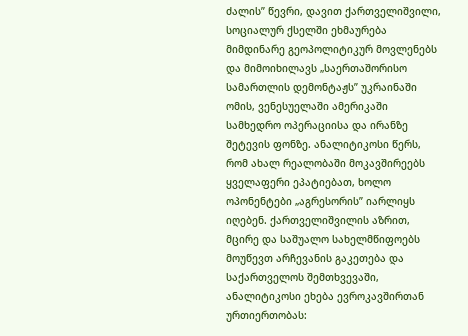ძალის” წევრი, დავით ქართველიშვილი, სოციალურ ქსელში ეხმაურება მიმდინარე გეოპოლიტიკურ მოვლენებს და მიმოიხილავს „საერთაშორისო სამართლის დემონტაჟს” უკრაინაში ომის, ვენესუელაში ამერიკაში სამხედრო ოპერაციისა და ირანზე შეტევის ფონზე. ანალიტიკოსი წერს, რომ ახალ რეალობაში მოკავშირეებს ყველაფერი ეპატიებათ, ხოლო ოპონენტები „აგრესორის” იარლიყს იღებენ. ქართველიშვილის აზრით, მცირე და საშუალო სახელმწიფოებს მოუწევთ არჩევანის გაკეთება და საქართველოს შემთხვევაში, ანალიტიკოსი ეხება ევროკავშირთან ურთიერთობას: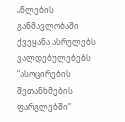„წლების განმავლობაში ქვეყანა ასრულებს ვალდებულებებს “ასოცირების შეთანხმების ფარგლებში”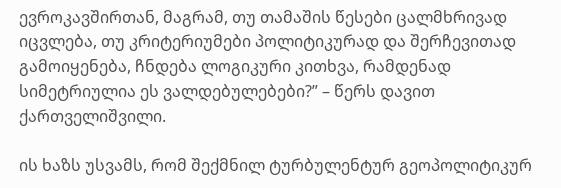ევროკავშირთან, მაგრამ, თუ თამაშის წესები ცალმხრივად იცვლება, თუ კრიტერიუმები პოლიტიკურად და შერჩევითად გამოიყენება, ჩნდება ლოგიკური კითხვა, რამდენად სიმეტრიულია ეს ვალდებულებები?” – წერს დავით ქართველიშვილი.

ის ხაზს უსვამს, რომ შექმნილ ტურბულენტურ გეოპოლიტიკურ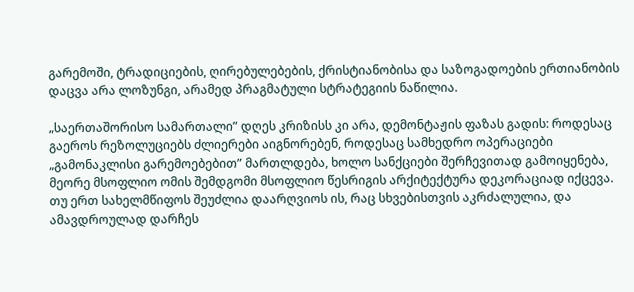გარემოში, ტრადიციების, ღირებულებების, ქრისტიანობისა და საზოგადოების ერთიანობის დაცვა არა ლოზუნგი, არამედ პრაგმატული სტრატეგიის ნაწილია.

„საერთაშორისო სამართალი” დღეს კრიზისს კი არა, დემონტაჟის ფაზას გადის: როდესაც გაეროს რეზოლუციებს ძლიერები აიგნორებენ, როდესაც სამხედრო ოპერაციები „გამონაკლისი გარემოებებით” მართლდება, ხოლო სანქციები შერჩევითად გამოიყენება, მეორე მსოფლიო ომის შემდგომი მსოფლიო წესრიგის არქიტექტურა დეკორაციად იქცევა. თუ ერთ სახელმწიფოს შეუძლია დაარღვიოს ის, რაც სხვებისთვის აკრძალულია, და ამავდროულად დარჩეს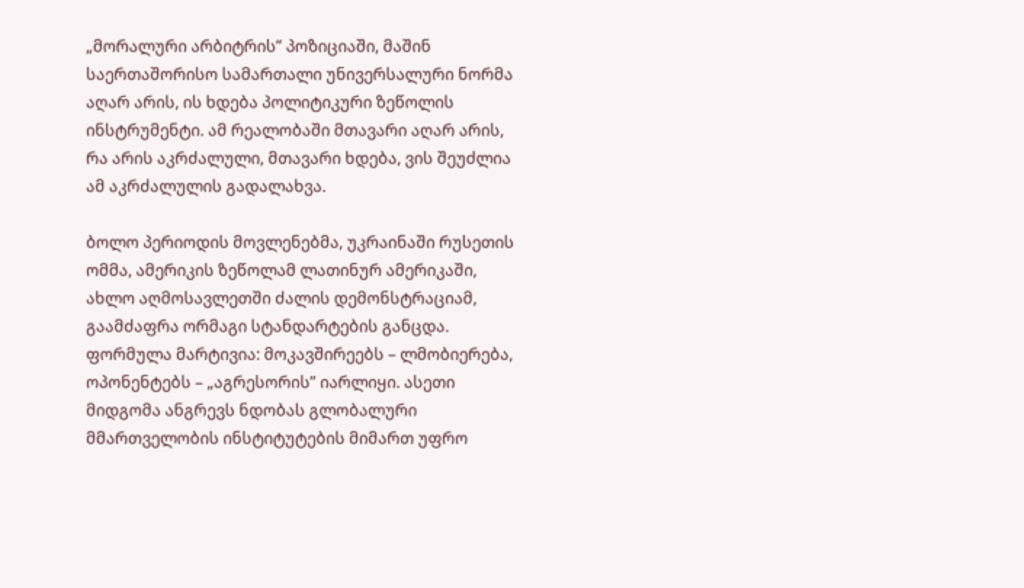„მორალური არბიტრის” პოზიციაში, მაშინ საერთაშორისო სამართალი უნივერსალური ნორმა აღარ არის, ის ხდება პოლიტიკური ზეწოლის ინსტრუმენტი. ამ რეალობაში მთავარი აღარ არის, რა არის აკრძალული, მთავარი ხდება, ვის შეუძლია ამ აკრძალულის გადალახვა.

ბოლო პერიოდის მოვლენებმა, უკრაინაში რუსეთის ომმა, ამერიკის ზეწოლამ ლათინურ ამერიკაში, ახლო აღმოსავლეთში ძალის დემონსტრაციამ, გაამძაფრა ორმაგი სტანდარტების განცდა. ფორმულა მარტივია: მოკავშირეებს – ლმობიერება, ოპონენტებს – „აგრესორის” იარლიყი. ასეთი მიდგომა ანგრევს ნდობას გლობალური მმართველობის ინსტიტუტების მიმართ უფრო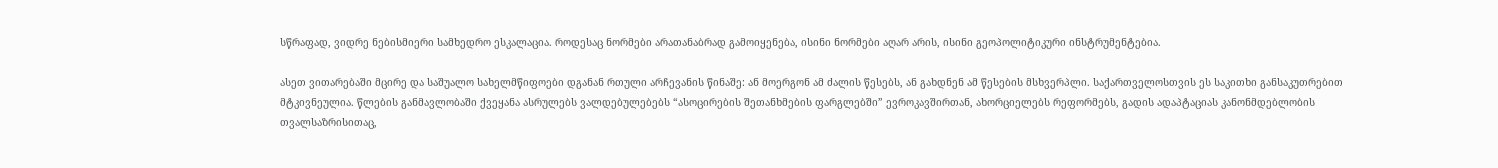სწრაფად, ვიდრე ნებისმიერი სამხედრო ესკალაცია. როდესაც ნორმები არათანაბრად გამოიყენება, ისინი ნორმები აღარ არის, ისინი გეოპოლიტიკური ინსტრუმენტებია.

ასეთ ვითარებაში მცირე და საშუალო სახელმწიფოები დგანან რთული არჩევანის წინაშე: ან მოერგონ ამ ძალის წესებს, ან გახდნენ ამ წესების მსხვერპლი. საქართველოსთვის ეს საკითხი განსაკუთრებით მტკივნეულია. წლების განმავლობაში ქვეყანა ასრულებს ვალდებულებებს “ასოცირების შეთანხმების ფარგლებში” ევროკავშირთან, ახორციელებს რეფორმებს, გადის ადაპტაციას კანონმდებლობის თვალსაზრისითაც,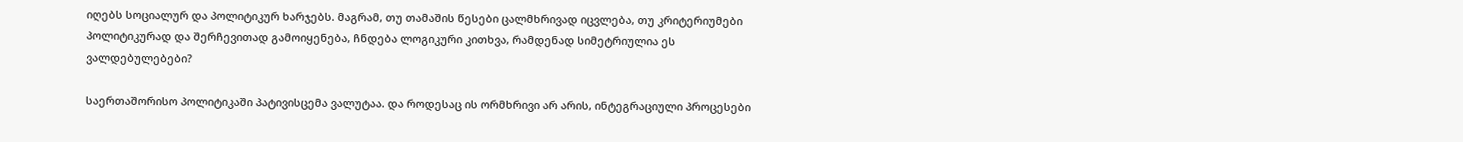იღებს სოციალურ და პოლიტიკურ ხარჯებს. მაგრამ, თუ თამაშის წესები ცალმხრივად იცვლება, თუ კრიტერიუმები პოლიტიკურად და შერჩევითად გამოიყენება, ჩნდება ლოგიკური კითხვა, რამდენად სიმეტრიულია ეს ვალდებულებები?

საერთაშორისო პოლიტიკაში პატივისცემა ვალუტაა. და როდესაც ის ორმხრივი არ არის, ინტეგრაციული პროცესები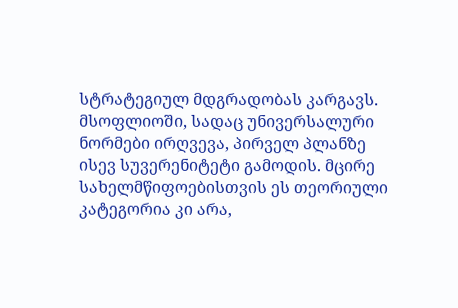სტრატეგიულ მდგრადობას კარგავს. მსოფლიოში, სადაც უნივერსალური ნორმები ირღვევა, პირველ პლანზე ისევ სუვერენიტეტი გამოდის. მცირე სახელმწიფოებისთვის ეს თეორიული კატეგორია კი არა,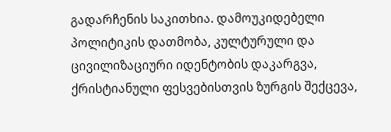გადარჩენის საკითხია. დამოუკიდებელი პოლიტიკის დათმობა, კულტურული და ცივილიზაციური იდენტობის დაკარგვა, ქრისტიანული ფესვებისთვის ზურგის შექცევა,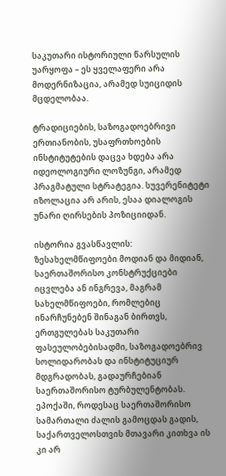საკუთარი ისტორიული წარსულის უარყოფა – ეს ყველაფერი არა მოდერნიზაცია, არამედ სუიციდის მცდელობაა.

ტრადიციების, საზოგადოებრივი ერთიანობის, უსაფრთხოების ინსტიტუტების დაცვა ხდება არა იდეოლოგიური ლოზუნგი, არამედ პრაგმატული სტრატეგია. სუვერენიტეტი იზოლაცია არ არის, ესაა დიალოგის უნარი ღირსების პოზიციიდან.

ისტორია გვასწავლის: ზესახელმწიფოები მოდიან და მიდიან, საერთაშორისო კონსტრუქციები იცვლება ან ინგრევა, მაგრამ სახელმწიფოები, რომლებიც ინარჩუნებენ შინაგან ბირთვს, ერთგულებას საკუთარი ფასეულობებისადმი, საზოგადოებრივ სოლიდარობას და ინსტიტუციურ მდგრადობას, გადაურჩებიან საერთაშორისო ტურბულენტობას. ეპოქაში, როდესაც საერთაშორისო სამართალი ძალის გამოცდას გადის, საქართველოსთვის მთავარი კითხვა ის კი არ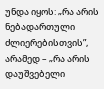უნდა იყოს: „რა არის ნებადართული ძლიერებისთვის”, არამედ – „რა არის დაუშვებელი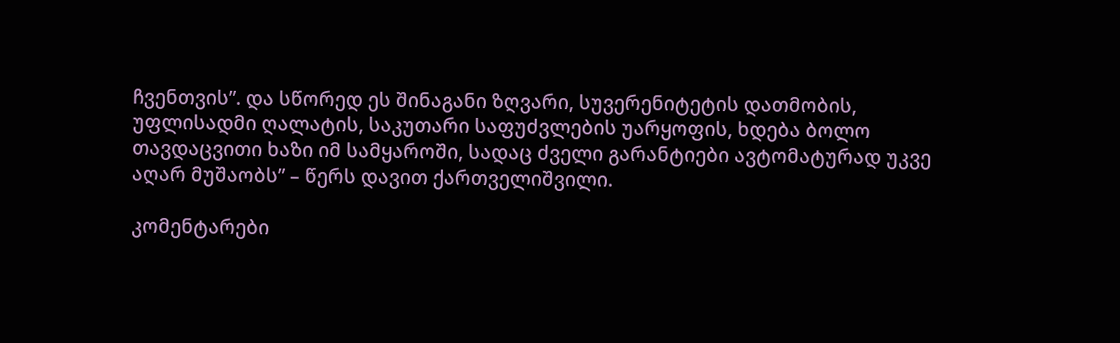ჩვენთვის”. და სწორედ ეს შინაგანი ზღვარი, სუვერენიტეტის დათმობის, უფლისადმი ღალატის, საკუთარი საფუძვლების უარყოფის, ხდება ბოლო თავდაცვითი ხაზი იმ სამყაროში, სადაც ძველი გარანტიები ავტომატურად უკვე აღარ მუშაობს” – წერს დავით ქართველიშვილი.

კომენტარები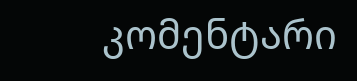კომენტარი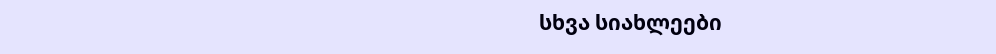სხვა სიახლეები